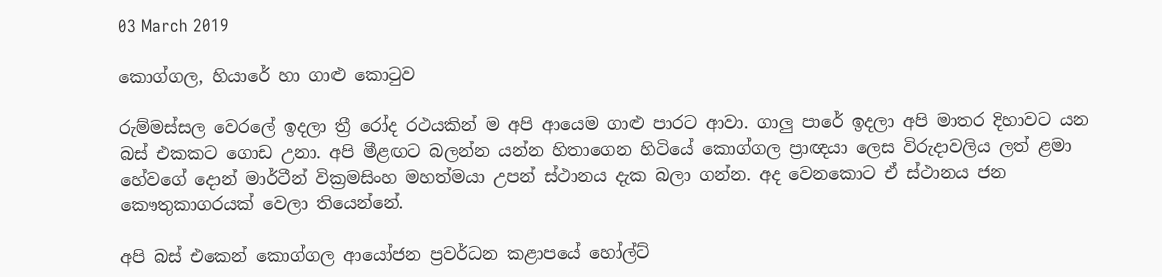03 March 2019

කොග්ගල, හියාරේ හා ගාළු කොටුව

රුම්මස්සල වෙරලේ ඉදලා ත්‍රී රෝද රථයකින් ම අපි ආයෙම ගාළු පාරට ආවා. ගාලු පාරේ ඉදලා අපි මාතර දිහාවට යන බස් එකකට ගොඩ උනා. අපි මීළඟට බලන්න යන්න හිතාගෙන හිටියේ කොග්ගල ප්‍රාඥයා ලෙස විරුදාවලිය ලත් ළමා හේවගේ දොන් මාර්ටීන් වික්‍රමසිංහ මහත්මයා උපන් ස්ථානය දැක බලා ගන්න. අද වෙනකොට ඒ ස්ථානය ජන කෞතුකාගරයක් වෙලා තියෙන්නේ.

අපි බස් එකෙන් කොග්ගල ආයෝජන ප්‍රවර්ධන කළාපයේ හෝල්ට්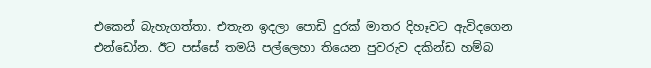එකෙන් බැහැගත්තා. එතැන ඉදලා පොඩි දුරක් මාතර දිහෑවට ඇවිදගෙන එන්ඩෝන. ඊට පස්සේ තමයි පල්ලෙහා තියෙන පුවරුව දකින්ඩ හම්බ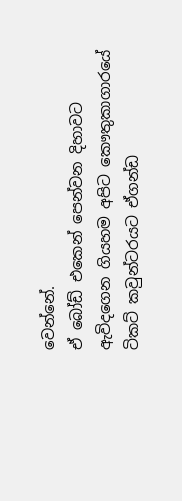වෙන්නේ.
ඒ බෝඩ් එකෙන් පෙන්වන දිහාවට ඇවිදගෙන ගියහම අපිට කෞතුකාගාරයේ ටිකට් කවුන්ටරයට ඒගන්ඩ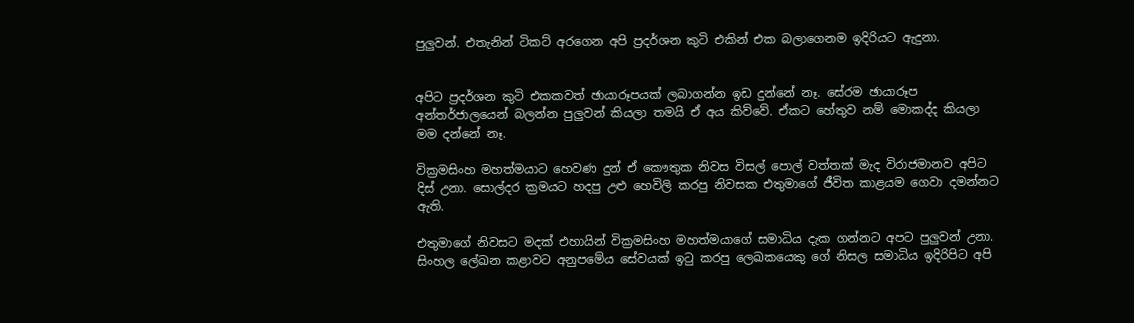පුලුවන්. එතැනින් ටිකට් අරගෙන අපි ප්‍රදර්ශන කුටි එකින් එක බලාගෙනම ඉදිරියට ඇදුනා.


අපිට ප්‍රදර්ශන කුටි එකකවත් ඡායාරූපයක් ලබාගන්න ඉඩ දුන්නේ නෑ. සේරම ඡායාරූප අන්තර්ජාලයෙන් බලන්න පුලුවන් කියලා තමයි ඒ අය කිව්වේ. ඒකට හේතුව නම් මොකද්ද කියලා මම දන්නේ නෑ.

වික්‍රමසිංහ මහත්මයාට හෙවණ දුන් ඒ කෞතුක නිවස විසල් පොල් වත්තක් මැද විරාජමානව අපිට දිස් උනා. සොල්දර ක්‍රමයට හදපු උළු හෙවිලි කරපු නිවසක එතුමාගේ ජීවිත කාළයම ගෙවා දමන්නට ඇති.

එතුමාගේ නිවසට මදක් එහායින් වික්‍රමසිංහ මහත්මයාගේ සමාධිය දැක ගන්නට අපට පුලුවන් උනා. සිංහල ලේඛන කළාවට අනුපමේය සේවයක් ඉටු කරපු ලෙඛකයෙකු ගේ නිසල සමාධිය ඉදිරිපිට අපි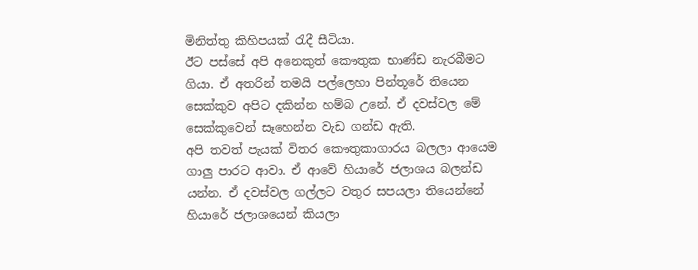මිනිත්තු කිහිපයක් රැදී සීටියා.
ඊට පස්සේ අපි අනෙකුත් කෞතුක භාණ්ඩ නැරබීමට ගියා. ඒ අතරින් තමයි පල්ලෙහා පින්තූරේ තියෙන සෙක්කුව අපිට දකින්න හම්බ උනේ. ඒ දවස්වල මේ සෙක්කුවෙන් සෑහෙන්න වැඩ ගන්ඩ ඇති.
අපි තවත් පැයක් විතර කෞතුකාගාරය බලලා ආයෙම ගාලු පාරට ආවා. ඒ ආවේ හියාරේ ජලාශය බලන්ඩ යන්න. ඒ දවස්වල ගල්ලට වතුර සපයලා තියෙන්නේ හියාරේ ජලාශයෙන් කියලා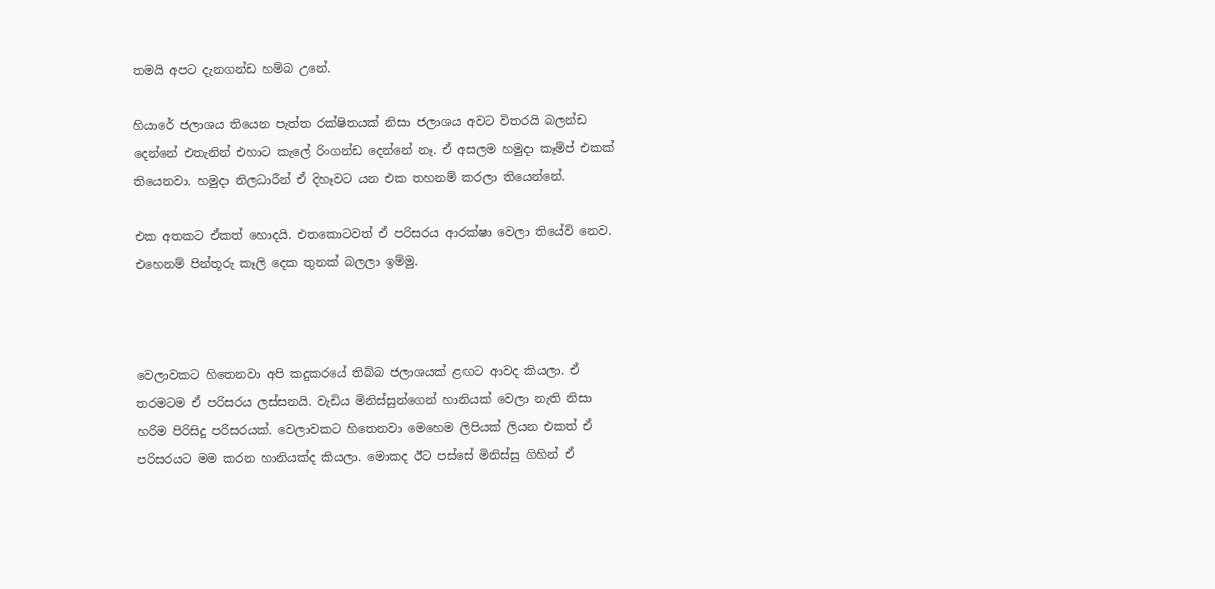තමයි අපට දැනගන්ඩ හම්බ උනේ.

හියාරේ ජලාශය තියෙන පැත්ත රක්ෂිතයක් නිසා ජලාශය අවට විතරයි බලන්ඩ දෙන්නේ එතැනින් එහාට කැලේ රිංගන්ඩ දෙන්නේ නෑ. ඒ අසලම හමුදා කෑම්ප් එකක් තියෙනවා. හමුදා නිලධාරීන් ඒ දිහෑවට යන එක තහනම් කරලා තියෙන්නේ.

එක අතකට ඒකත් හොදයි. එතකොටවත් ඒ පරිසරය ආරක්ෂා වෙලා තියේවි නෙව. එහෙනම් පින්තූරු කෑලි දෙක තුනක් බලලා ඉම්මු.



වෙලාවකට හිතෙනවා අපි කදුකරයේ තිබ්බ ජලාශයක් ළඟට ආවද කියලා. ඒ තරමටම ඒ පරිසරය ලස්සනයි. වැඩිය මිනිස්සුන්ගෙන් හානියක් වෙලා නැති නිසා හරිම පිරිසිදු පරිසරයක්. වෙලාවකට හිතෙනවා මෙහෙම ලිපියක් ලියන එකත් ඒ පරිසරයට මම කරන හානියක්ද කියලා. මොකද ඊට පස්සේ මිනිස්සු ගිහින් ඒ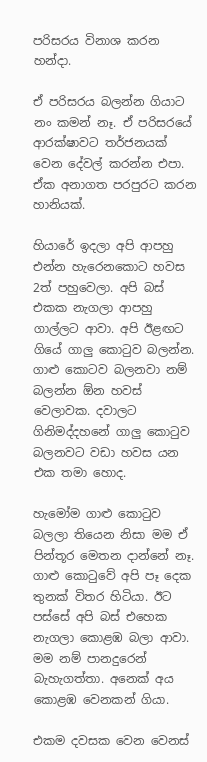පරිසරය විනාශ කරන හන්දා.

ඒ පරිසරය බලන්න ගියාට නං කමන් නෑ. ඒ පරිසරයේ ආරක්ෂාවට තර්ජනයක් වෙන දේවල් කරන්න එපා. ඒක අනාගත පරපුරට කරන හානියක්.

හියාරේ ඉදලා අපි ආපහු එන්න හැරෙනකොට හවස 2ත් පහුවෙලා. අපි බස් එකක නැගලා ආපහු ගාල්ලට ආවා. අපි ඊළඟට ගියේ ගාලු කොටුව බලන්න. ගාළු කොටව බලනවා නම් බලන්න ඕන හවස් වෙලාවක. දවාලට ගිනිමද්දහනේ ගාලු කොටුව බලනවට වඩා හවස යන එක තමා හොද.

හැමෝම ගාළු කොටුව බලලා තියෙන නිසා මම ඒ පින්තූර මෙතන දාන්නේ නෑ. ගාළු කොටුවේ අපි පෑ දෙක තුනක් විතර හිටියා. ඊට පස්සේ අපි බස් එහෙක නැගලා කොළඹ බලා ආවා. මම නම් පානදුරෙන් බැහැගත්තා. අනෙක් අය කොළඹ වෙනකන් ගියා.

එකම දවසක වෙන වෙනස්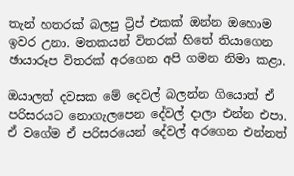තැන් හතරක් බලපු ට්‍රිප් එකක් ඔන්න ඔහොම ඉවර උනා. මතකයන් විතරක් හිතේ තියාගෙන ඡායාරූප විතරක් අරගෙන අපි ගමන නිමා කළා.

ඔයාලත් දවසක මේ දෙවල් බලන්න ගියොත් ඒ පරිසරයට නොගැලපෙන දේවල් දාලා එන්න එපා. ඒ වගේම ඒ පරිසරයෙන් දේවල් අරගෙන එන්නත්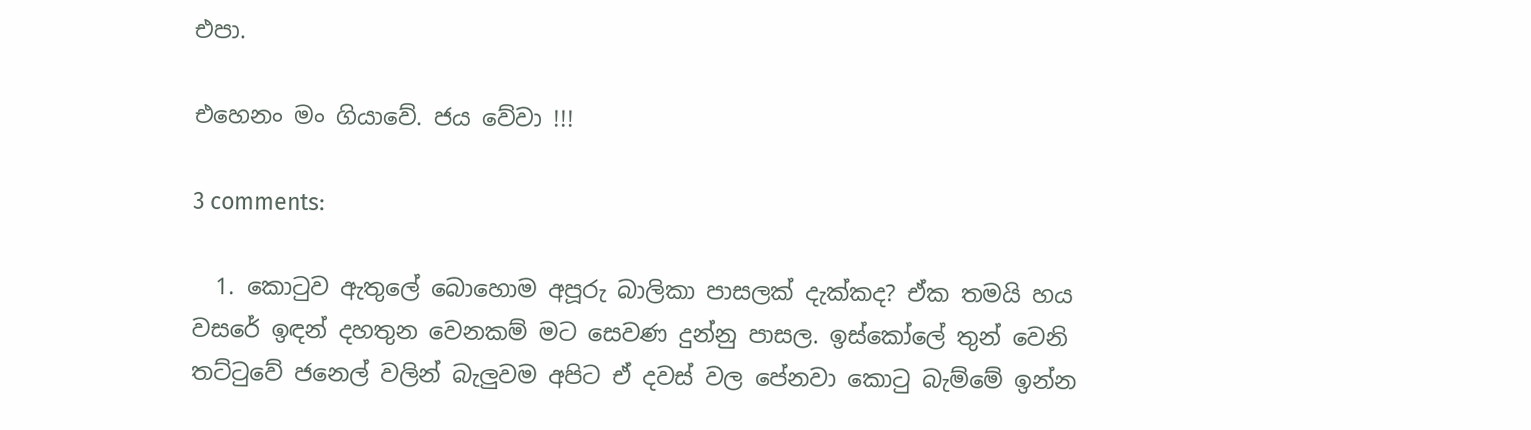එපා.

එහෙනං මං ගියාවේ. ජය වේවා !!!

3 comments:

  1. කොටුව ඇතුලේ බොහොම අපූරු බාලිකා පාසලක් දැක්කද? ඒක තමයි හය වසරේ ඉඳන් දහතුන වෙනකම් මට සෙවණ දුන්නු පාසල. ඉස්කෝලේ තුන් වෙනි තට්ටුවේ ජනෙල් වලින් බැලුවම අපිට ඒ දවස් වල පේනවා කොටු බැම්මේ ඉන්න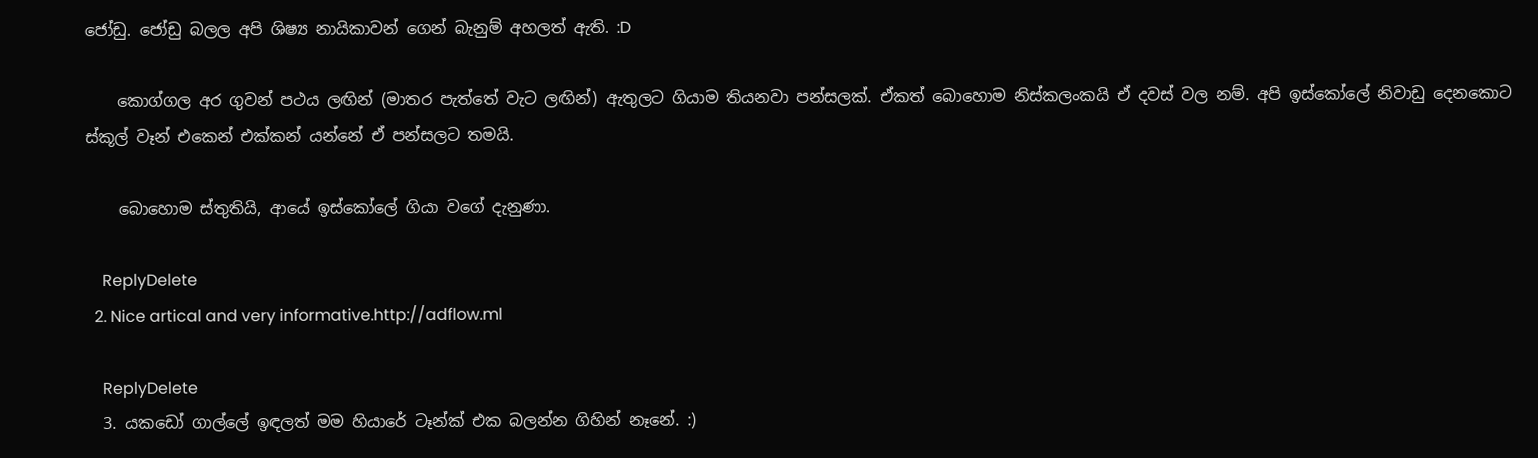ජෝඩු. ජෝඩු බලල අපි ශිෂ්‍ය නායිකාවන් ගෙන් බැනුම් අහලත් ඇති. :D

    කොග්ගල අර ගුවන් පථය ලඟින් (මාතර පැත්තේ වැට ලඟින්) ඇතුලට ගියාම තියනවා පන්සලක්. ඒකත් බොහොම නිස්කලංකයි ඒ දවස් වල නම්. අපි ඉස්කෝලේ නිවාඩු දෙනකොට ස්කූල් වෑන් එකෙන් එක්කන් යන්නේ ඒ පන්සලට තමයි.

    බොහොම ස්තුතියි, ආයේ ඉස්කෝලේ ගියා වගේ දැනුණා.

    ReplyDelete
  2. Nice artical and very informative.http://adflow.ml

    ReplyDelete
  3. යකඩෝ ගාල්ලේ ඉඳලත් මම හියාරේ ටෑන්ක් එක බලන්න ගිහින් නෑනේ. :)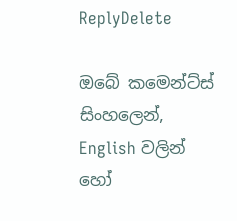ReplyDelete

ඔබේ කමෙන්ට්ස් සිංහලෙන්, English වලින් හෝ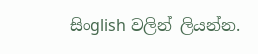සිංglish වලින් ලියන්න.